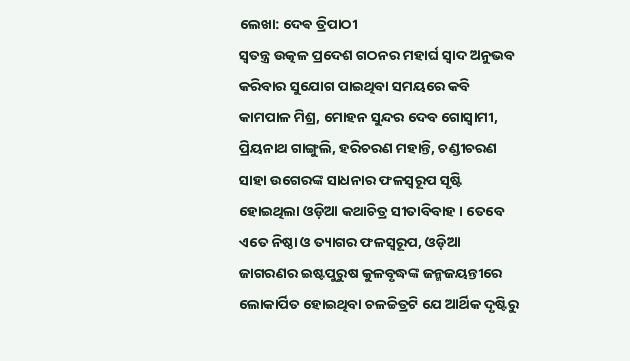ଲେଖା: ଦେଵ ତ୍ରିପାଠୀ
ସ୍ବତନ୍ତ୍ର ଉତ୍କଳ ପ୍ରଦେଶ ଗଠନର ମହାର୍ଘ ସ୍ବାଦ ଅନୁଭବ କରିବାର ସୁଯୋଗ ପାଇଥିବା ସମୟରେ କବି କାମପାଳ ମିଶ୍ର, ମୋହନ ସୁନ୍ଦର ଦେବ ଗୋସ୍ୱାମୀ, ପ୍ରିୟନାଥ ଗାଙ୍ଗୁଲି, ହରିଚରଣ ମହାନ୍ତି, ଚଣ୍ଡୀଚରଣ ସାହା ଉଗେରଙ୍କ ସାଧନାର ଫଳସ୍ବରୂପ ସୃଷ୍ଟି ହୋଇଥିଲା ଓଡ଼ିଆ କଥାଚିତ୍ର ସୀତାବିବାହ । ତେବେ ଏତେ ନିଷ୍ଠା ଓ ତ୍ୟାଗର ଫଳସ୍ବରୂପ, ଓଡ଼ିଆ ଜାଗରଣର ଇଷ୍ଟପୁରୁଷ କୁଳବୃଦ୍ଧଙ୍କ ଜନ୍ମଜୟନ୍ତୀରେ ଲୋକାର୍ପିତ ହୋଇଥିବା ଚଳଚ୍ଚିତ୍ରଟି ଯେ ଆର୍ଥିକ ଦୃଷ୍ଟିରୁ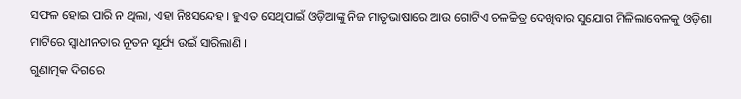ସଫଳ ହୋଇ ପାରି ନ ଥିଲା, ଏହା ନିଃସନ୍ଦେହ । ହୁଏତ ସେଥିପାଇଁ ଓଡ଼ିଆଙ୍କୁ ନିଜ ମାତୃଭାଷାରେ ଆଉ ଗୋଟିଏ ଚଳଚ୍ଚିତ୍ର ଦେଖିବାର ସୁଯୋଗ ମିଳିଲାବେଳକୁ ଓଡ଼ିଶା ମାଟିରେ ସ୍ବାଧୀନତାର ନୂତନ ସୂର୍ଯ୍ୟ ଉଇଁ ସାରିଲାଣି ।
ଗୁଣାତ୍ମକ ଦିଗରେ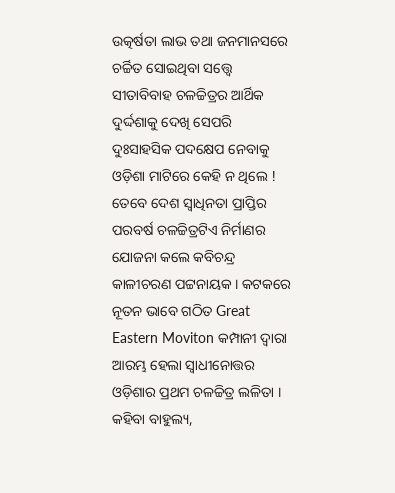ଉତ୍କର୍ଷତା ଲାଭ ତଥା ଜନମାନସରେ ଚର୍ଚ୍ଚିତ ସୋଇଥିବା ସତ୍ତ୍ୱେ ସୀତାବିବାହ ଚଳଚ୍ଚିତ୍ରର ଆର୍ଥିକ ଦୁର୍ଦ୍ଦଶାକୁ ଦେଖି ସେପରି ଦୁଃସାହସିକ ପଦକ୍ଷେପ ନେବାକୁ ଓଡ଼ିଶା ମାଟିରେ କେହି ନ ଥିଲେ ! ତେବେ ଦେଶ ସ୍ବାଧିନତା ପ୍ରାପ୍ତିର ପରବର୍ଷ ଚଳଚ୍ଚିତ୍ରଟିଏ ନିର୍ମାଣର ଯୋଜନା କଲେ କବିଚନ୍ଦ୍ର କାଳୀଚରଣ ପଟ୍ଟନାୟକ । କଟକରେ ନୂତନ ଭାବେ ଗଠିତ Great Eastern Moviton କମ୍ପାନୀ ଦ୍ଵାରା ଆରମ୍ଭ ହେଲା ସ୍ଵାଧୀନୋତ୍ତର ଓଡ଼ିଶାର ପ୍ରଥମ ଚଳଚ୍ଚିତ୍ର ଲଳିତା । କହିବା ବାହୁଲ୍ୟ,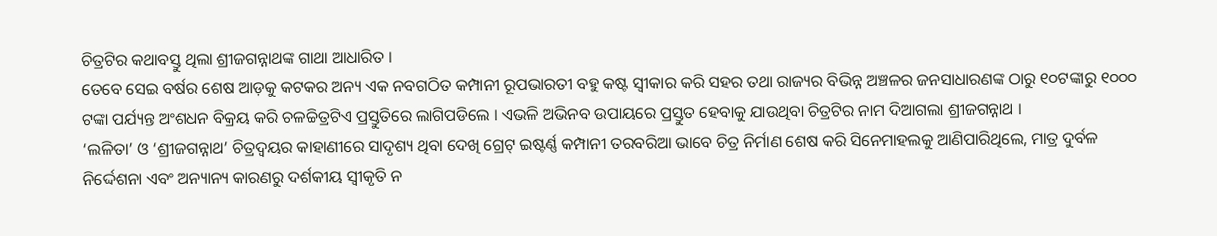ଚିତ୍ରଟିର କଥାବସ୍ତୁ ଥିଲା ଶ୍ରୀଜଗନ୍ନାଥଙ୍କ ଗାଥା ଆଧାରିତ ।
ତେବେ ସେଇ ବର୍ଷର ଶେଷ ଆଡ଼କୁ କଟକର ଅନ୍ୟ ଏକ ନବଗଠିତ କମ୍ପାନୀ ରୂପଭାରତୀ ବହୁ କଷ୍ଟ ସ୍ବୀକାର କରି ସହର ତଥା ରାଜ୍ୟର ବିଭିନ୍ନ ଅଞ୍ଚଳର ଜନସାଧାରଣଙ୍କ ଠାରୁ ୧୦ଟଙ୍କାରୁ ୧୦୦୦ ଟଙ୍କା ପର୍ଯ୍ୟନ୍ତ ଅଂଶଧନ ବିକ୍ରୟ କରି ଚଳଚ୍ଚିତ୍ରଟିଏ ପ୍ରସ୍ତୁତିରେ ଲାଗିପଡିଲେ । ଏଭଳି ଅଭିନବ ଉପାୟରେ ପ୍ରସ୍ତୁତ ହେବାକୁ ଯାଉଥିବା ଚିତ୍ରଟିର ନାମ ଦିଆଗଲା ଶ୍ରୀଜଗନ୍ନାଥ ।
‘ଲଳିତା’ ଓ ‘ଶ୍ରୀଜଗନ୍ନାଥ’ ଚିତ୍ରଦ୍ଵୟର କାହାଣୀରେ ସାଦୃଶ୍ୟ ଥିବା ଦେଖି ଗ୍ରେଟ୍ ଇଷ୍ଟର୍ଣ୍ଣ କମ୍ପାନୀ ତରବରିଆ ଭାବେ ଚିତ୍ର ନିର୍ମାଣ ଶେଷ କରି ସିନେମାହଲକୁ ଆଣିପାରିଥିଲେ, ମାତ୍ର ଦୁର୍ବଳ ନିର୍ଦ୍ଦେଶନା ଏବଂ ଅନ୍ୟାନ୍ୟ କାରଣରୁ ଦର୍ଶକୀୟ ସ୍ବୀକୃତି ନ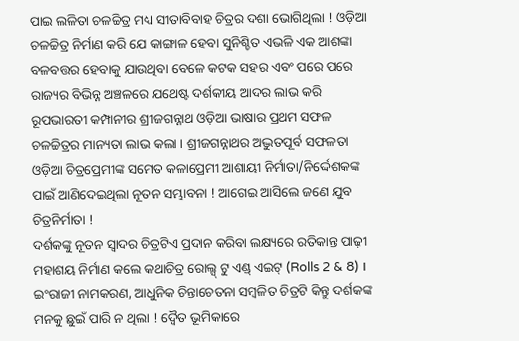ପାଇ ଲଳିତା ଚଳଚ୍ଚିତ୍ର ମଧ୍ୟ ସୀତାବିବାହ ଚିତ୍ରର ଦଶା ଭୋଗିଥିଲା ! ଓଡ଼ିଆ ଚଳଚ୍ଚିତ୍ର ନିର୍ମାଣ କରି ଯେ କାଙ୍ଗାଳ ହେବା ସୁନିଶ୍ଚିତ ଏଭଳି ଏକ ଆଶଙ୍କା ବଳବତ୍ତର ହେବାକୁ ଯାଉଥିବା ବେଳେ କଟକ ସହର ଏବଂ ପରେ ପରେ ରାଜ୍ୟର ବିଭିନ୍ନ ଅଞ୍ଚଳରେ ଯଥେଷ୍ଟ ଦର୍ଶକୀୟ ଆଦର ଲାଭ କରି ରୂପଭାରତୀ କମ୍ପାନୀର ଶ୍ରୀଜଗନ୍ନାଥ ଓଡ଼ିଆ ଭାଷାର ପ୍ରଥମ ସଫଳ ଚଳଚ୍ଚିତ୍ରର ମାନ୍ୟତା ଲାଭ କଲା । ଶ୍ରୀଜଗନ୍ନାଥର ଅଦ୍ଭୁତପୂର୍ବ ସଫଳତା ଓଡ଼ିଆ ଚିତ୍ରପ୍ରେମୀଙ୍କ ସମେତ କଳାପ୍ରେମୀ ଆଶାୟୀ ନିର୍ମାତା/ନିର୍ଦ୍ଦେଶକଙ୍କ ପାଇଁ ଆଣିଦେଇଥିଲା ନୂତନ ସମ୍ଭାବନା ! ଆଗେଇ ଆସିଲେ ଜଣେ ଯୁବ ଚିତ୍ରନିର୍ମାତା !
ଦର୍ଶକଙ୍କୁ ନୂତନ ସ୍ବାଦର ଚିତ୍ରଟିଏ ପ୍ରଦାନ କରିବା ଲକ୍ଷ୍ୟରେ ରତିକାନ୍ତ ପାଢ଼ୀ ମହାଶୟ ନିର୍ମାଣ କଲେ କଥାଚିତ୍ର ରୋଲ୍ସ୍ ଟୁ ଏଣ୍ଡ୍ ଏଇଟ୍ (Rolls 2 & 8) । ଇଂରାଜୀ ନାମକରଣ, ଆଧୁନିକ ଚିନ୍ତାଚେତନା ସମ୍ବଳିତ ଚିତ୍ରଟି କିନ୍ତୁ ଦର୍ଶକଙ୍କ ମନକୁ ଛୁଇଁ ପାରି ନ ଥିଲା ! ଦ୍ବୈତ ଭୂମିକାରେ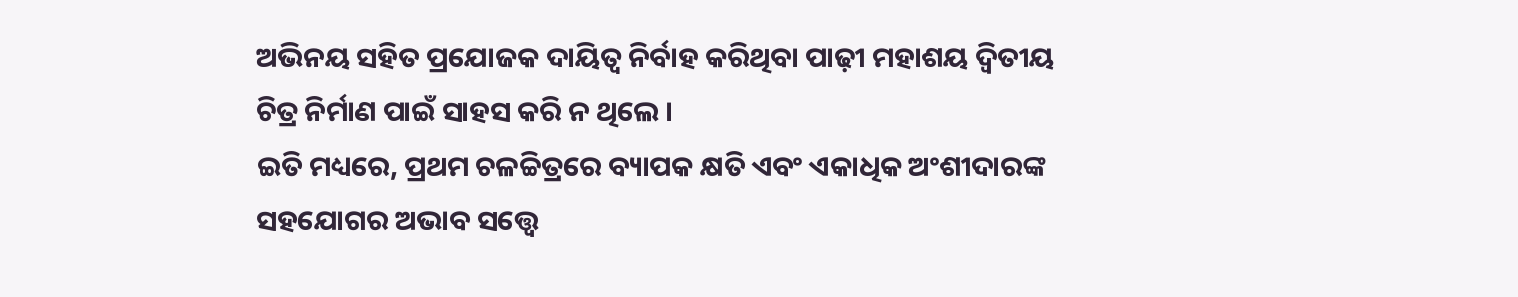ଅଭିନୟ ସହିତ ପ୍ରଯୋଜକ ଦାୟିତ୍ଵ ନିର୍ବାହ କରିଥିବା ପାଢ଼ୀ ମହାଶୟ ଦ୍ଵିତୀୟ ଚିତ୍ର ନିର୍ମାଣ ପାଇଁ ସାହସ କରି ନ ଥିଲେ ।
ଇତି ମଧ୍ୟରେ, ପ୍ରଥମ ଚଳଚ୍ଚିତ୍ରରେ ବ୍ୟାପକ କ୍ଷତି ଏବଂ ଏକାଧିକ ଅଂଶୀଦାରଙ୍କ ସହଯୋଗର ଅଭାବ ସତ୍ତ୍ୱେ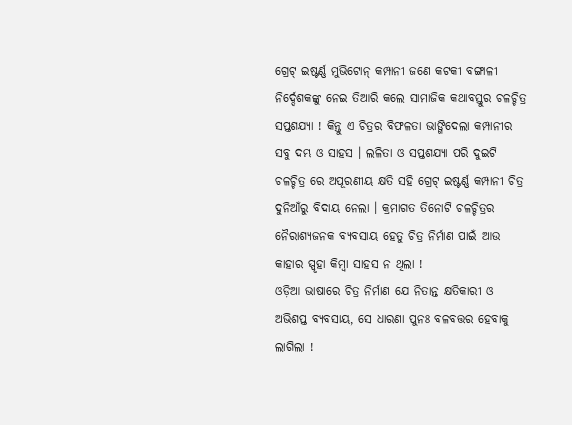ଗ୍ରେଟ୍ ଇଷ୍ଟର୍ଣ୍ଣ ମୁଭିଟୋନ୍ କମ୍ପାନୀ ଜଣେ କଟକୀ ବଙ୍ଗାଳୀ ନିର୍ଦ୍ଦେଶକଙ୍କୁ ନେଇ ତିଆରି କଲେ ସାମାଜିକ କଥାବସ୍ତୁର ଚଳଚ୍ଚିତ୍ର ସପ୍ତଶଯ୍ୟା ! କିନ୍ତୁ ଏ ଚିତ୍ରର ବିଫଳତା ଭାଙ୍ଗିଦେଲା କମ୍ପାନୀର ସବୁ ଦମ୍ଭ ଓ ସାହସ । ଲଳିତା ଓ ସପ୍ତଶଯ୍ୟା ପରି ଦୁଇଟି ଚଳଚ୍ଚିତ୍ର ରେ ଅପୂରଣୀୟ କ୍ଷତି ସହି ଗ୍ରେଟ୍ ଇଷ୍ଟର୍ଣ୍ଣ କମ୍ପାନୀ ଚିତ୍ର ଦୁନିଆଁରୁ ବିଦାୟ ନେଲା । କ୍ରମାଗତ ତିନୋଟି ଚଳଚ୍ଚିତ୍ରର ନୈରାଶ୍ୟଜନକ ବ୍ୟବସାୟ ହେତୁ ଚିତ୍ର ନିର୍ମାଣ ପାଇଁ ଆଉ କାହାର ସ୍ପୃହା କିମ୍ବା ସାହସ ନ ଥିଲା !
ଓଡ଼ିଆ ଭାଷାରେ ଚିତ୍ର ନିର୍ମାଣ ଯେ ନିତାନ୍ତ କ୍ଷତିକାରୀ ଓ ଅଭିଶପ୍ତ ବ୍ୟବସାୟ, ସେ ଧାରଣା ପୁନଃ ବଳବତ୍ତର ହେବାକୁ ଲାଗିଲା !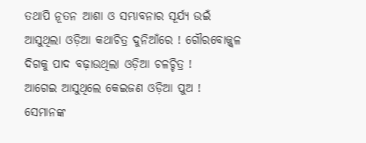ତଥାପି ନୂତନ ଆଶା ଓ ସମ୍ଭାବନାର ସୂର୍ଯ୍ୟ ଉଇଁ ଆସୁଥିଲା ଓଡ଼ିଆ କଥାଚିତ୍ର ଦୁନିଆଁରେ ! ଗୌରବୋଜ୍ଜ୍ୱଳ ଦିଗକୁ ପାଦ ବଢ଼ାଉଥିଲା ଓଡ଼ିଆ ଚଳଚ୍ଚିତ୍ର !
ଆଗେଇ ଆସୁଥିଲେ କେଇଜଣ ଓଡ଼ିଆ ପୁଅ ! ସେମାନଙ୍କ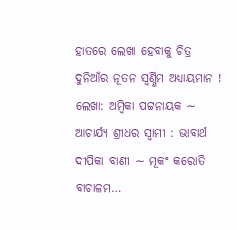ହାତରେ ଲେଖା ହେବାକୁ ଚିତ୍ର ଦୁନିଆଁର ନୂତନ ସ୍ବର୍ଣ୍ଣିମ ଅଧ୍ୟାୟମାନ !
ଲେଖା: ଅମ୍ବିକା ପଟ୍ଟନାୟକ ∼ ଆଚାର୍ଯ୍ୟ ଶ୍ରୀଧର ସ୍ୱାମୀ : ଭାବାର୍ଥ ଦୀପିକା ବାଣୀ ∼ ମୂକଂ କରୋତି ବାଚାଳମ…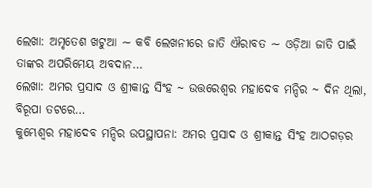ଲେଖା: ଅମୃତେଶ ଖଟୁଆ ∼ କବି ଲେଖନୀରେ ଜାତି ଐରାବତ ∼ ଓଡ଼ିଆ ଜାତି ପାଇଁ ତାଙ୍କର ଅପରିମେୟ ଅବଦାନ…
ଲେଖା: ଅମର ପ୍ରସାଦ ଓ ଶ୍ରୀକାନ୍ତ ସିଂହ ~ ଉତ୍ତରେଶ୍ଵର ମହାଦେବ ମନ୍ଦିର ~ ଦିନ ଥିଲା, ବିରୂପା ତଟରେ…
କୁମ୍ଭେଶ୍ୱର ମହାଦେବ ମନ୍ଦିର ଉପସ୍ଥାପନା: ଅମର ପ୍ରସାଦ ଓ ଶ୍ରୀକାନ୍ତ ସିଂହ ଆଠଗଡ଼ର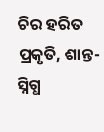ଚିର ହରିତ ପ୍ରକୃତି, ଶାନ୍ତ-ସ୍ନିଗ୍ଧ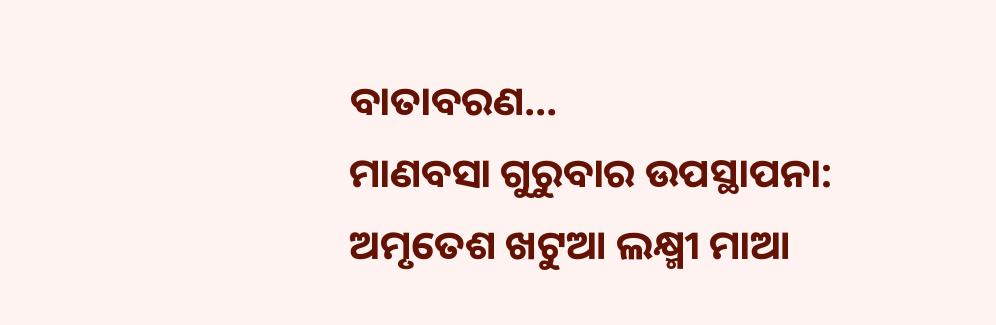ବାତାବରଣ…
ମାଣବସା ଗୁରୁବାର ଉପସ୍ଥାପନା: ଅମୃତେଶ ଖଟୁଆ ଲକ୍ଷ୍ମୀ ମାଆ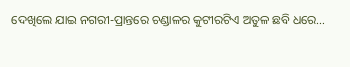ଦେଖିଲେ ଯାଇ ନଗରୀ-ପ୍ରାନ୍ତରେ ଚଣ୍ଡାଳର କୁଟୀରଟିଏ ଅତୁଳ ଛବି ଧରେ…